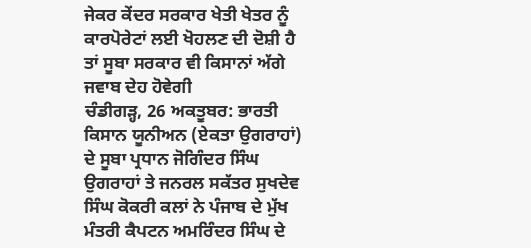ਜੇਕਰ ਕੇਂਦਰ ਸਰਕਾਰ ਖੇਤੀ ਖੇਤਰ ਨੂੰ ਕਾਰਪੋਰੇਟਾਂ ਲਈ ਖੋਹਲਣ ਦੀ ਦੋਸ਼ੀ ਹੈ ਤਾਂ ਸੂਬਾ ਸਰਕਾਰ ਵੀ ਕਿਸਾਨਾਂ ਅੱਗੇ ਜਵਾਬ ਦੇਹ ਹੋਵੇਗੀ
ਚੰਡੀਗੜ੍ਹ, 26 ਅਕਤੂਬਰ: ਭਾਰਤੀ ਕਿਸਾਨ ਯੂਨੀਅਨ (ਏਕਤਾ ਉਗਰਾਹਾਂ) ਦੇ ਸੂਬਾ ਪ੍ਰਧਾਨ ਜੋਗਿੰਦਰ ਸਿੰਘ ਉਗਰਾਹਾਂ ਤੇ ਜਨਰਲ ਸਕੱਤਰ ਸੁਖਦੇਵ ਸਿੰਘ ਕੋਕਰੀ ਕਲਾਂ ਨੇ ਪੰਜਾਬ ਦੇ ਮੁੱਖ ਮੰਤਰੀ ਕੈਪਟਨ ਅਮਰਿੰਦਰ ਸਿੰਘ ਦੇ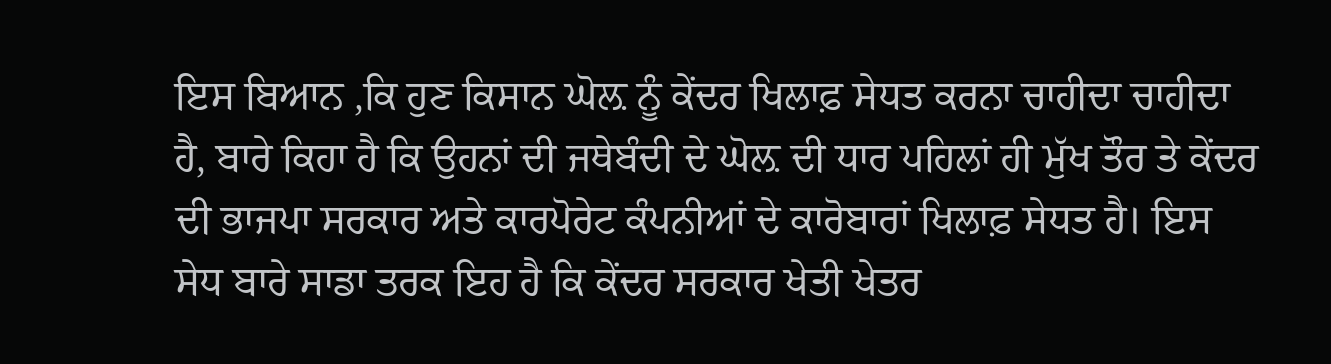ਇਸ ਬਿਆਨ ,ਕਿ ਹੁਣ ਕਿਸਾਨ ਘੋਲ਼ ਨੂੰ ਕੇਂਦਰ ਖਿਲਾਫ਼ ਸੇਧਤ ਕਰਨਾ ਚਾਹੀਦਾ ਚਾਹੀਦਾ ਹੈ, ਬਾਰੇ ਕਿਹਾ ਹੈ ਕਿ ਉਹਨਾਂ ਦੀ ਜਥੇਬੰਦੀ ਦੇ ਘੋਲ਼ ਦੀ ਧਾਰ ਪਹਿਲਾਂ ਹੀ ਮੁੱਖ ਤੌਰ ਤੇ ਕੇਂਦਰ ਦੀ ਭਾਜਪਾ ਸਰਕਾਰ ਅਤੇ ਕਾਰਪੋਰੇਟ ਕੰਪਨੀਆਂ ਦੇ ਕਾਰੋਬਾਰਾਂ ਖਿਲਾਫ਼ ਸੇਧਤ ਹੈ। ਇਸ ਸੇਧ ਬਾਰੇ ਸਾਡਾ ਤਰਕ ਇਹ ਹੈ ਕਿ ਕੇਂਦਰ ਸਰਕਾਰ ਖੇਤੀ ਖੇਤਰ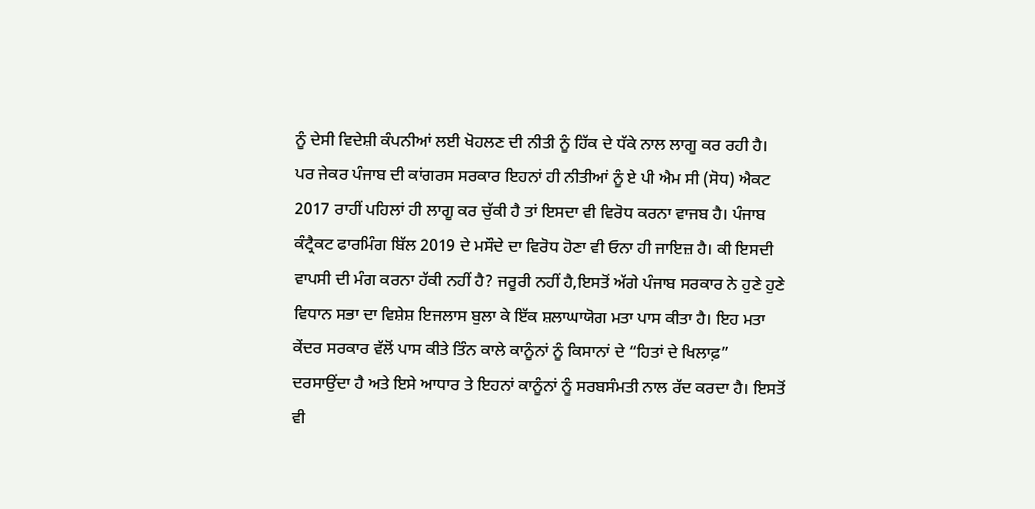ਨੂੰ ਦੇਸੀ ਵਿਦੇਸ਼ੀ ਕੰਪਨੀਆਂ ਲਈ ਖੋਹਲਣ ਦੀ ਨੀਤੀ ਨੂੰ ਹਿੱਕ ਦੇ ਧੱਕੇ ਨਾਲ ਲਾਗੂ ਕਰ ਰਹੀ ਹੈ। ਪਰ ਜੇਕਰ ਪੰਜਾਬ ਦੀ ਕਾਂਗਰਸ ਸਰਕਾਰ ਇਹਨਾਂ ਹੀ ਨੀਤੀਆਂ ਨੂੰ ਏ ਪੀ ਐਮ ਸੀ (ਸੋਧ) ਐਕਟ 2017 ਰਾਹੀਂ ਪਹਿਲਾਂ ਹੀ ਲਾਗੂ ਕਰ ਚੁੱਕੀ ਹੈ ਤਾਂ ਇਸਦਾ ਵੀ ਵਿਰੋਧ ਕਰਨਾ ਵਾਜਬ ਹੈ। ਪੰਜਾਬ ਕੰਟ੍ਰੈਕਟ ਫਾਰਮਿੰਗ ਬਿੱਲ 2019 ਦੇ ਮਸੌਦੇ ਦਾ ਵਿਰੋਧ ਹੋਣਾ ਵੀ ਓਨਾ ਹੀ ਜਾਇਜ਼ ਹੈ। ਕੀ ਇਸਦੀ ਵਾਪਸੀ ਦੀ ਮੰਗ ਕਰਨਾ ਹੱਕੀ ਨਹੀਂ ਹੈ? ਜਰੂਰੀ ਨਹੀਂ ਹੈ,ਇਸਤੋਂ ਅੱਗੇ ਪੰਜਾਬ ਸਰਕਾਰ ਨੇ ਹੁਣੇ ਹੁਣੇ ਵਿਧਾਨ ਸਭਾ ਦਾ ਵਿਸ਼ੇਸ਼ ਇਜਲਾਸ ਬੁਲਾ ਕੇ ਇੱਕ ਸ਼ਲਾਘਾਯੋਗ ਮਤਾ ਪਾਸ ਕੀਤਾ ਹੈ। ਇਹ ਮਤਾ ਕੇਂਦਰ ਸਰਕਾਰ ਵੱਲੋਂ ਪਾਸ ਕੀਤੇ ਤਿੰਨ ਕਾਲੇ ਕਾਨੂੰਨਾਂ ਨੂੰ ਕਿਸਾਨਾਂ ਦੇ “ਹਿਤਾਂ ਦੇ ਖਿਲਾਫ਼” ਦਰਸਾਉਂਦਾ ਹੈ ਅਤੇ ਇਸੇ ਆਧਾਰ ਤੇ ਇਹਨਾਂ ਕਾਨੂੰਨਾਂ ਨੂੰ ਸਰਬਸੰਮਤੀ ਨਾਲ ਰੱਦ ਕਰਦਾ ਹੈ। ਇਸਤੋਂ ਵੀ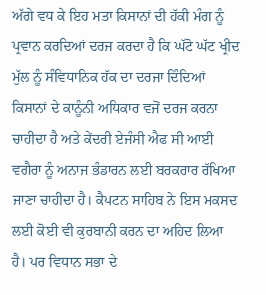ਅੱਗੇ ਵਧ ਕੇ ਇਹ ਮਤਾ ਕਿਸਾਨਾਂ ਦੀ ਹੱਕੀ ਮੰਗ ਨੂੰ ਪ੍ਰਵਾਨ ਕਰਦਿਆਂ ਦਰਜ ਕਰਦਾ ਹੈ ਕਿ ਘੱਟੋ ਘੱਟ ਖ੍ਰੀਦ ਮੁੱਲ ਨੂੰ ਸੰਵਿਧਾਨਿਕ ਹੱਕ ਦਾ ਦਰਜਾ ਦਿੰਦਿਆਂ ਕਿਸਾਨਾਂ ਦੇ ਕਾਨੂੰਨੀ ਅਧਿਕਾਰ ਵਜੋਂ ਦਰਜ ਕਰਨਾ ਚਾਹੀਦਾ ਹੈ ਅਤੇ ਕੇਂਦਰੀ ਏਜੰਸੀ ਐਫ ਸੀ ਆਈ ਵਗੈਰਾ ਨੂੰ ਅਨਾਜ ਭੰਡਾਰਨ ਲਈ ਬਰਕਰਾਰ ਰੱਖਿਆ ਜਾਣਾ ਚਾਹੀਦਾ ਹੈ। ਕੈਪਟਨ ਸਾਹਿਬ ਨੇ ਇਸ ਮਕਸਦ ਲਈ ਕੋਈ ਵੀ ਕੁਰਬਾਨੀ ਕਰਨ ਦਾ ਅਹਿਦ ਲਿਆ ਹੈ। ਪਰ ਵਿਧਾਨ ਸਭਾ ਦੇ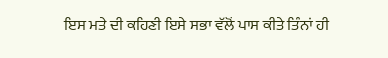ਇਸ ਮਤੇ ਦੀ ਕਹਿਣੀ ਇਸੇ ਸਭਾ ਵੱਲੋਂ ਪਾਸ ਕੀਤੇ ਤਿੰਨਾਂ ਹੀ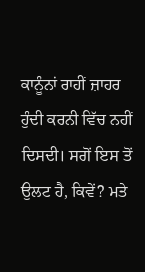ਕਾਨੂੰਨਾਂ ਰਾਹੀਂ ਜ਼ਾਹਰ ਹੁੰਦੀ ਕਰਨੀ ਵਿੱਚ ਨਹੀਂ ਦਿਸਦੀ। ਸਗੋਂ ਇਸ ਤੋਂ ਉਲਟ ਹੈ, ਕਿਵੇਂ? ਮਤੇ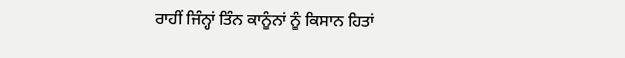ਰਾਹੀਂ ਜਿੰਨ੍ਹਾਂ ਤਿੰਨ ਕਾਨੂੰਨਾਂ ਨੂੰ ਕਿਸਾਨ ਹਿਤਾਂ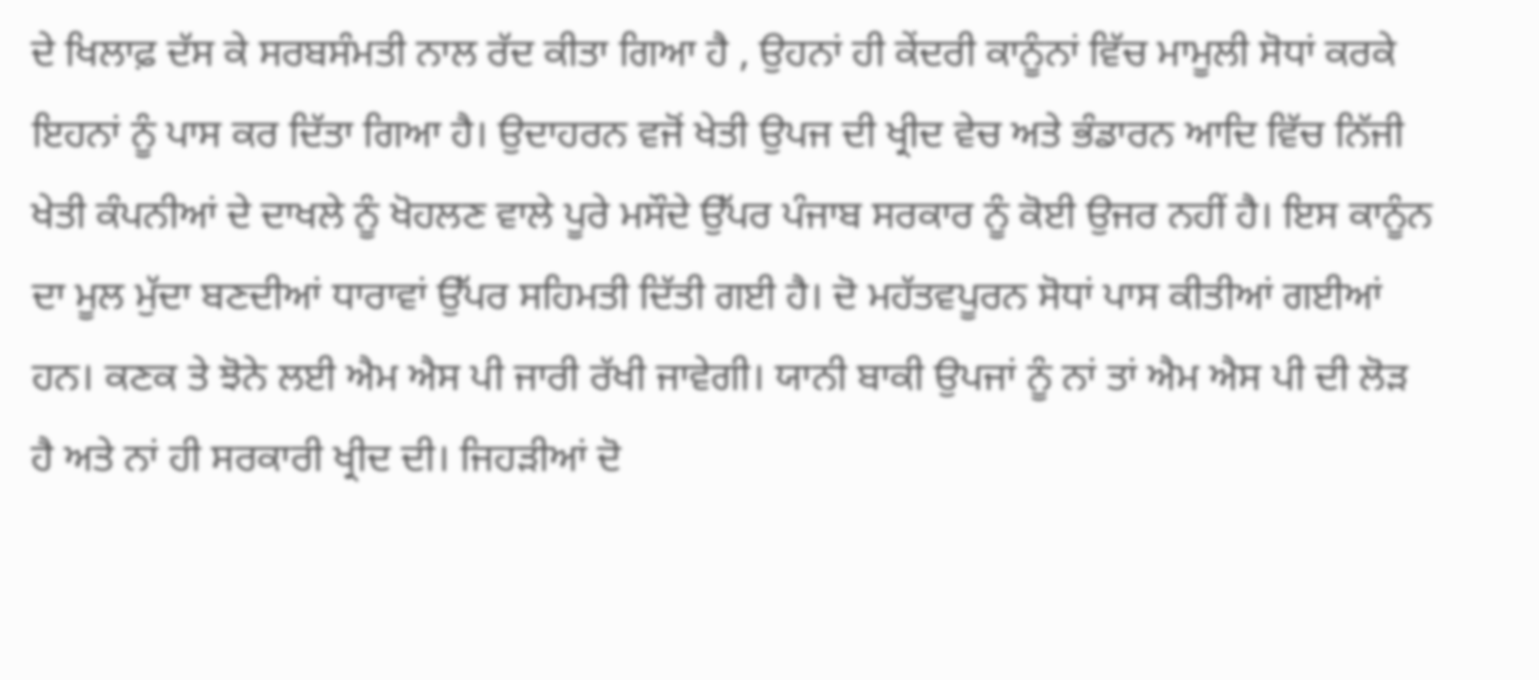ਦੇ ਖਿਲਾਫ਼ ਦੱਸ ਕੇ ਸਰਬਸੰਮਤੀ ਨਾਲ ਰੱਦ ਕੀਤਾ ਗਿਆ ਹੈ , ਉਹਨਾਂ ਹੀ ਕੇਂਦਰੀ ਕਾਨੂੰਨਾਂ ਵਿੱਚ ਮਾਮੂਲੀ ਸੋਧਾਂ ਕਰਕੇ ਇਹਨਾਂ ਨੂੰ ਪਾਸ ਕਰ ਦਿੱਤਾ ਗਿਆ ਹੈ। ਉਦਾਹਰਨ ਵਜੋਂ ਖੇਤੀ ਉਪਜ ਦੀ ਖ੍ਰੀਦ ਵੇਚ ਅਤੇ ਭੰਡਾਰਨ ਆਦਿ ਵਿੱਚ ਨਿੱਜੀ ਖੇਤੀ ਕੰਪਨੀਆਂ ਦੇ ਦਾਖਲੇ ਨੂੰ ਖੋਹਲਣ ਵਾਲੇ ਪੂਰੇ ਮਸੌਦੇ ਉੱਪਰ ਪੰਜਾਬ ਸਰਕਾਰ ਨੂੰ ਕੋਈ ਉਜਰ ਨਹੀਂ ਹੈ। ਇਸ ਕਾਨੂੰਨ ਦਾ ਮੂਲ ਮੁੱਦਾ ਬਣਦੀਆਂ ਧਾਰਾਵਾਂ ਉੱਪਰ ਸਹਿਮਤੀ ਦਿੱਤੀ ਗਈ ਹੈ। ਦੋ ਮਹੱਤਵਪੂਰਨ ਸੋਧਾਂ ਪਾਸ ਕੀਤੀਆਂ ਗਈਆਂ ਹਨ। ਕਣਕ ਤੇ ਝੋਨੇ ਲਈ ਐਮ ਐਸ ਪੀ ਜਾਰੀ ਰੱਖੀ ਜਾਵੇਗੀ। ਯਾਨੀ ਬਾਕੀ ਉਪਜਾਂ ਨੂੰ ਨਾਂ ਤਾਂ ਐਮ ਐਸ ਪੀ ਦੀ ਲੋੜ ਹੈ ਅਤੇ ਨਾਂ ਹੀ ਸਰਕਾਰੀ ਖ੍ਰੀਦ ਦੀ। ਜਿਹੜੀਆਂ ਦੋ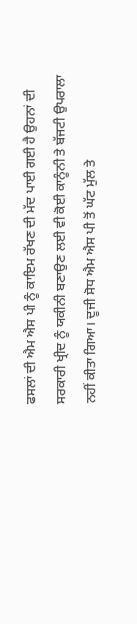ਫਸਲਾਂ ਦੀ ਐਮ ਐਸ ਪੀ ਨੂੰ ਕਾਇਮ ਰੱਖਣ ਦੀ ਮੱਦ ਪਾਈ ਗਈ ਹੈ ਉਹਨਾਂ ਦੀ ਸਰਕਾਰੀ ਖ੍ਰੀਦ ਨੂੰ ਯਕੀਨੀ ਬਣਾਉਣ ਲਈ ਵੀ ਕੋਈ ਕਾਨੂੰਨੀ ਤੇ ਬੱਜਟੀ ਉਪਰਾਲਾ ਨਹੀਂ ਕੀਤਾ ਗਿਆ। ਦੂਜੀ ਸੋਧ ਐਮ ਐਸ ਪੀ ਤੋਂ ਘੱਟ ਮੁੱਲ ਤੇ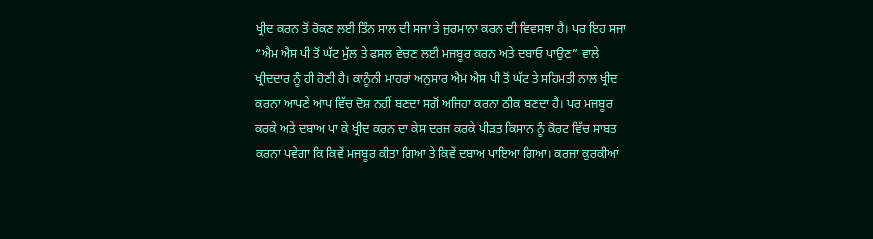ਖ੍ਰੀਦ ਕਰਨ ਤੋਂ ਰੋਕਣ ਲਈ ਤਿੰਨ ਸਾਲ ਦੀ ਸਜਾ ਤੇ ਜੁਰਮਾਨਾ ਕਰਨ ਦੀ ਵਿਵਸਥਾ ਹੈ। ਪਰ ਇਹ ਸਜਾ “ਐਮ ਐਸ ਪੀ ਤੋਂ ਘੱਟ ਮੁੱਲ ਤੇ ਫਸਲ ਵੇਚਣ ਲਈ ਮਜਬੂਰ ਕਰਨ ਅਤੇ ਦਬਾਓ ਪਾਉਣ” ਵਾਲੇ ਖ੍ਰੀਦਦਾਰ ਨੂੰ ਹੀ ਹੋਣੀ ਹੈ। ਕਾਨੂੰਨੀ ਮਾਹਰਾਂ ਅਨੁਸਾਰ ਐਮ ਐਸ ਪੀ ਤੋਂ ਘੱਟ ਤੇ ਸਹਿਮਤੀ ਨਾਲ ਖ੍ਰੀਦ ਕਰਨਾ ਆਪਣੇ ਆਪ ਵਿੱਚ ਦੋਸ਼ ਨਹੀਂ ਬਣਦਾ ਸਗੋਂ ਅਜਿਹਾ ਕਰਨਾ ਠੀਕ ਬਣਦਾ ਹੈ। ਪਰ ਮਜਬੂਰ ਕਰਕੇ ਅਤੇ ਦਬਾਅ ਪਾ ਕੇ ਖ੍ਰੀਦ ਕਰਨ ਦਾ ਕੇਸ ਦਰਜ ਕਰਕੇ ਪੀੜਤ ਕਿਸਾਨ ਨੂੰ ਕੋਰਟ ਵਿੱਚ ਸਾਬਤ ਕਰਨਾ ਪਵੇਗਾ ਕਿ ਕਿਵੇਂ ਮਜਬੂਰ ਕੀਤਾ ਗਿਆ ਤੇ ਕਿਵੇਂ ਦਬਾਅ ਪਾਇਆ ਗਿਆ। ਕਰਜਾ ਕੁਰਕੀਆਂ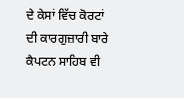ਦੇ ਕੇਸਾਂ ਵਿੱਚ ਕੋਰਟਾਂ ਦੀ ਕਾਰਗੁਜ਼ਾਰੀ ਬਾਰੇ ਕੈਪਟਨ ਸਾਹਿਬ ਵੀ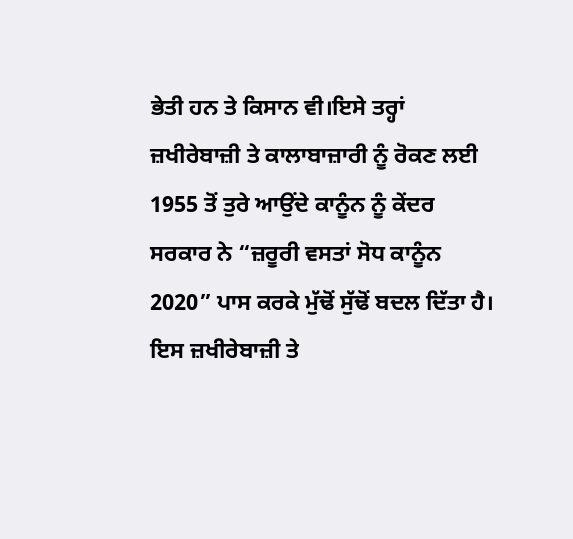ਭੇਤੀ ਹਨ ਤੇ ਕਿਸਾਨ ਵੀ।ਇਸੇ ਤਰ੍ਹਾਂ ਜ਼ਖੀਰੇਬਾਜ਼ੀ ਤੇ ਕਾਲਾਬਾਜ਼ਾਰੀ ਨੂੰ ਰੋਕਣ ਲਈ 1955 ਤੋਂ ਤੁਰੇ ਆਉਂਦੇ ਕਾਨੂੰਨ ਨੂੰ ਕੇਂਦਰ ਸਰਕਾਰ ਨੇ “ਜ਼ਰੂਰੀ ਵਸਤਾਂ ਸੋਧ ਕਾਨੂੰਨ 2020” ਪਾਸ ਕਰਕੇ ਮੁੱਢੋਂ ਸੁੱਢੋਂ ਬਦਲ ਦਿੱਤਾ ਹੈ। ਇਸ ਜ਼ਖੀਰੇਬਾਜ਼ੀ ਤੇ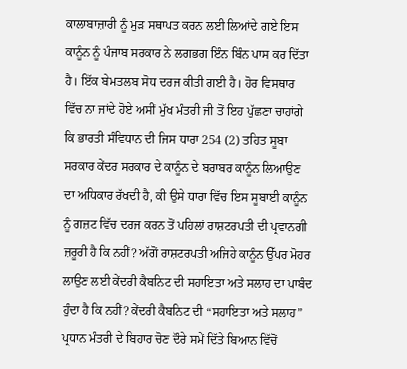ਕਾਲਾਬਾਜ਼ਾਰੀ ਨੂੰ ਮੁੜ ਸਥਾਪਤ ਕਰਨ ਲਈ ਲਿਆਂਦੇ ਗਏ ਇਸ ਕਾਨੂੰਨ ਨੂੰ ਪੰਜਾਬ ਸਰਕਾਰ ਨੇ ਲਗਭਗ ਇੰਨ ਬਿੰਨ ਪਾਸ ਕਰ ਦਿੱਤਾ ਹੈ। ਇੱਕ ਬੇਮਤਲਬ ਸੋਧ ਦਰਜ ਕੀਤੀ ਗਈ ਹੈ। ਹੋਰ ਵਿਸਥਾਰ ਵਿੱਚ ਨਾ ਜਾਂਦੇ ਹੋਏ ਅਸੀਂ ਮੁੱਖ ਮੰਤਰੀ ਜੀ ਤੋਂ ਇਹ ਪੁੱਛਣਾ ਚਾਹਾਂਗੇ ਕਿ ਭਾਰਤੀ ਸੰਵਿਧਾਨ ਦੀ ਜਿਸ ਧਾਰਾ 254 (2) ਤਹਿਤ ਸੂਬਾ ਸਰਕਾਰ ਕੇਂਦਰ ਸਰਕਾਰ ਦੇ ਕਾਨੂੰਨ ਦੇ ਬਰਾਬਰ ਕਾਨੂੰਨ ਲਿਆਉਣ ਦਾ ਅਧਿਕਾਰ ਰੱਖਦੀ ਹੈ, ਕੀ ਉਸੇ ਧਾਰਾ ਵਿੱਚ ਇਸ ਸੂਬਾਈ ਕਾਨੂੰਨ ਨੂੰ ਗਜ਼ਟ ਵਿੱਚ ਦਰਜ ਕਰਨ ਤੋਂ ਪਹਿਲਾਂ ਰਾਸ਼ਟਰਪਤੀ ਦੀ ਪ੍ਰਵਾਨਗੀ ਜ਼ਰੂਰੀ ਹੈ ਕਿ ਨਹੀਂ? ਅੱਗੋਂ ਰਾਸ਼ਟਰਪਤੀ ਅਜਿਹੇ ਕਾਨੂੰਨ ਉੱਪਰ ਮੋਹਰ ਲਾਉਣ ਲਈ ਕੇਂਦਰੀ ਕੈਬਨਿਟ ਦੀ ਸਹਾਇਤਾ ਅਤੇ ਸਲਾਹ ਦਾ ਪਾਬੰਦ ਹੁੰਦਾ ਹੈ ਕਿ ਨਹੀਂ? ਕੇਂਦਰੀ ਕੈਬਨਿਟ ਦੀ “ਸਹਾਇਤਾ ਅਤੇ ਸਲਾਹ” ਪ੍ਰਧਾਨ ਮੰਤਰੀ ਦੇ ਬਿਹਾਰ ਚੋਣ ਦੌਰੇ ਸਮੇਂ ਦਿੱਤੇ ਬਿਆਨ ਵਿੱਚੋਂ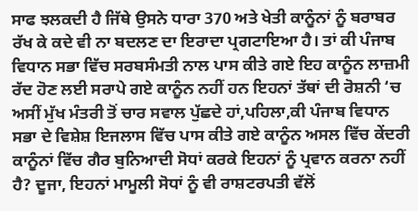ਸਾਫ ਝਲਕਦੀ ਹੈ ਜਿੱਥੇ ਉਸਨੇ ਧਾਰਾ 370 ਅਤੇ ਖੇਤੀ ਕਾਨੂੰਨਾਂ ਨੂੰ ਬਰਾਬਰ ਰੱਖ ਕੇ ਕਦੇ ਵੀ ਨਾ ਬਦਲਣ ਦਾ ਇਰਾਦਾ ਪ੍ਰਗਟਾਇਆ ਹੈ। ਤਾਂ ਕੀ ਪੰਜਾਬ ਵਿਧਾਨ ਸਭਾ ਵਿੱਚ ਸਰਬਸੰਮਤੀ ਨਾਲ ਪਾਸ ਕੀਤੇ ਗਏ ਇਹ ਕਾਨੂੰਨ ਲਾਜ਼ਮੀ ਰੱਦ ਹੋਣ ਲਈ ਸਰਾਪੇ ਗਏ ਕਾਨੂੰਨ ਨਹੀਂ ਹਨ ਇਹਨਾਂ ਤੱਥਾਂ ਦੀ ਰੋਸ਼ਨੀ ‘ਚ ਅਸੀਂ ਮੁੱਖ ਮੰਤਰੀ ਤੋਂ ਚਾਰ ਸਵਾਲ ਪੁੱਛਦੇ ਹਾਂ,ਪਹਿਲਾ,ਕੀ ਪੰਜਾਬ ਵਿਧਾਨ ਸਭਾ ਦੇ ਵਿਸ਼ੇਸ਼ ਇਜਲਾਸ ਵਿੱਚ ਪਾਸ ਕੀਤੇ ਗਏ ਕਾਨੂੰਨ ਅਸਲ ਵਿੱਚ ਕੇਂਦਰੀ ਕਾਨੂੰਨਾਂ ਵਿੱਚ ਗੈਰ ਬੁਨਿਆਦੀ ਸੋਧਾਂ ਕਰਕੇ ਇਹਨਾਂ ਨੂੰ ਪ੍ਰਵਾਨ ਕਰਨਾ ਨਹੀਂ ਹੈ? ਦੂਜਾ, ਇਹਨਾਂ ਮਾਮੂਲੀ ਸੋਧਾਂ ਨੂੰ ਵੀ ਰਾਸ਼ਟਰਪਤੀ ਵੱਲੋਂ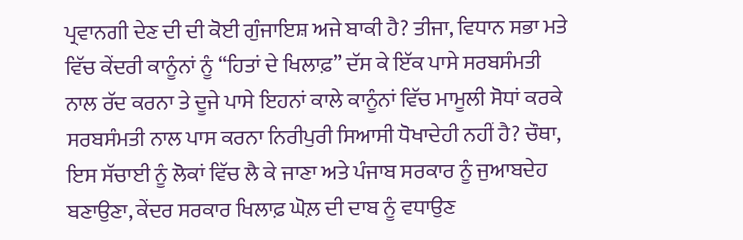ਪ੍ਰਵਾਨਗੀ ਦੇਣ ਦੀ ਦੀ ਕੋਈ ਗੁੰਜਾਇਸ਼ ਅਜੇ ਬਾਕੀ ਹੈ? ਤੀਜਾ, ਵਿਧਾਨ ਸਭਾ ਮਤੇ ਵਿੱਚ ਕੇਂਦਰੀ ਕਾਨੂੰਨਾਂ ਨੂੰ “ਹਿਤਾਂ ਦੇ ਖਿਲਾਫ਼” ਦੱਸ ਕੇ ਇੱਕ ਪਾਸੇ ਸਰਬਸੰਮਤੀ ਨਾਲ ਰੱਦ ਕਰਨਾ ਤੇ ਦੂਜੇ ਪਾਸੇ ਇਹਨਾਂ ਕਾਲੇ ਕਾਨੂੰਨਾਂ ਵਿੱਚ ਮਾਮੂਲੀ ਸੋਧਾਂ ਕਰਕੇ ਸਰਬਸੰਮਤੀ ਨਾਲ ਪਾਸ ਕਰਨਾ ਨਿਰੀਪੁਰੀ ਸਿਆਸੀ ਧੋਖਾਦੇਹੀ ਨਹੀਂ ਹੈ? ਚੌਥਾ, ਇਸ ਸੱਚਾਈ ਨੂੰ ਲੋਕਾਂ ਵਿੱਚ ਲੈ ਕੇ ਜਾਣਾ ਅਤੇ ਪੰਜਾਬ ਸਰਕਾਰ ਨੂੰ ਜੁਆਬਦੇਹ ਬਣਾਉਣਾ, ਕੇਂਦਰ ਸਰਕਾਰ ਖਿਲਾਫ਼ ਘੋਲ਼ ਦੀ ਦਾਬ ਨੂੰ ਵਧਾਉਣ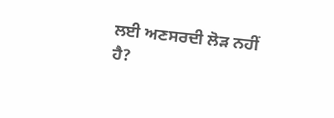ਲਈ ਅਣਸਰਦੀ ਲੋੜ ਨਹੀਂ ਹੈ?